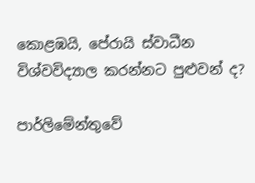කොළඹයි, පේරායි ස්වාධීන විශ්වවිද්‍යාල කරන්නට පුළුවන් ද?

පාර්ලිමේන්තුවේ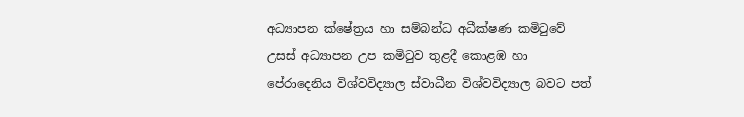අධ්‍යාපන ක්ෂේත්‍රය හා සම්බන්ධ අධීක්ෂණ කමිටුවේ උසස් අධ්‍යාපන උප කමිටුව තුළදී කොළඹ හා පේරාදෙනිය විශ්වවිද්‍යාල ස්වාධීන විශ්වවිද්‍යාල බවට පත්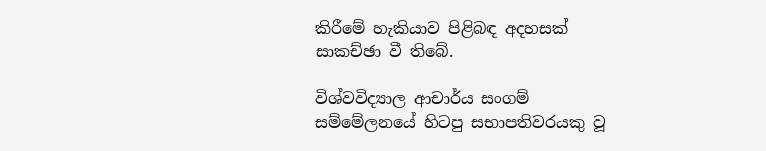කිරීමේ හැකියාව පිළිබඳ අදහසක් සාකච්ඡා වී තිබේ.

විශ්වවිද්‍යාල ආචාර්ය සංගම් සම්මේලනයේ හිටපු සභාපතිවරයකු වූ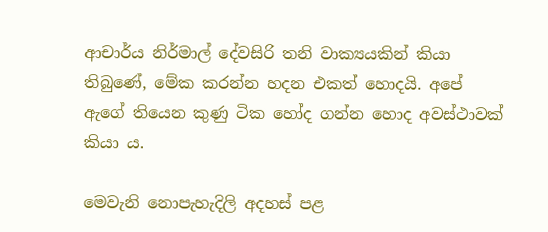ආචාර්ය නිර්මාල් දේවසිරි තනි වාක්‍යයකින් කියා තිබුණේ, මේක කරන්න හදන එකත් හොදයි. අපේ ඇගේ තියෙන කුණු ටික හෝද ගන්න හොද අවස්ථාවක් කියා ය.

මෙවැනි නොපැහැදිලි අදහස් පළ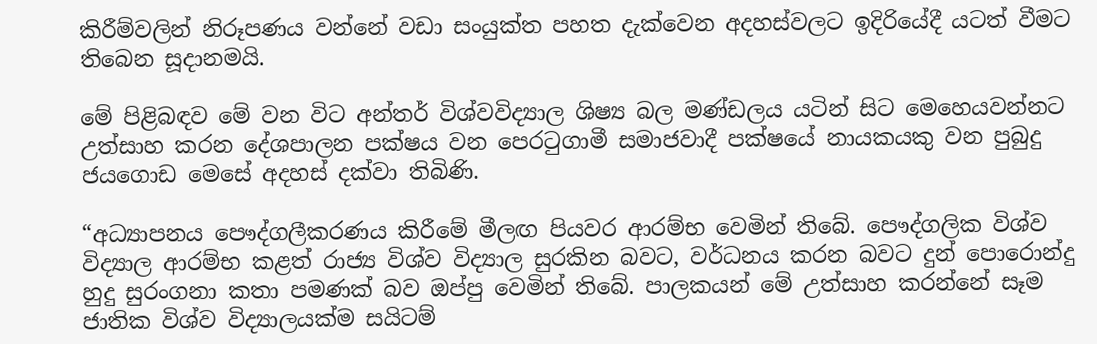කිරීම්වලින් නිරූපණය වන්නේ වඩා සංයුක්ත පහත දැක්වෙන අදහස්වලට ඉදිරියේදී යටත් වීමට තිබෙන සූදානමයි.

මේ පිළිබඳව මේ වන විට අන්තර් විශ්වවිද්‍යාල ශිෂ්‍ය බල මණ්ඩලය යටින් සිට මෙහෙයවන්නට උත්සාහ කරන දේශපාලන පක්ෂය වන පෙරටුගාමී සමාජවාදී පක්ෂයේ නායකයකු වන පුබුදු ජයගොඩ මෙසේ අදහස් දක්වා තිබිණි.

“අධ්‍යාපනය පෞද්ගලීකරණය කිරීමේ මීලඟ පියවර ආරම්භ වෙමින් තිබේ. පෞද්ගලික විශ්ව විද්‍යාල ආරම්භ කළත් රාජ්‍ය විශ්ව විද්‍යාල සුරකින බවට, වර්ධනය කරන බවට දුන් පොරොන්දු හුදු සුරංගනා කතා පමණක් බව ඔප්පු වෙමින් තිබේ. පාලකයන් මේ උත්සාහ කරන්නේ සෑම ජාතික විශ්ව විද්‍යාලයක්ම සයිටම්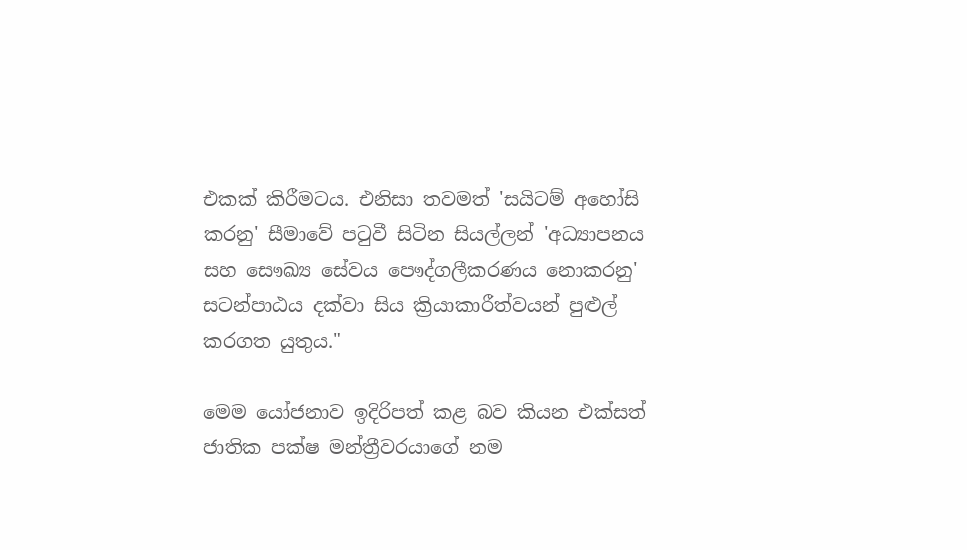එකක් කිරීමටය. එනිසා තවමත් 'සයිටම් අහෝසි කරනු' සීමාවේ පටුවී සිටින සියල්ලන් 'අධ්‍යාපනය සහ සෞඛ්‍ය සේවය පෞද්ගලීකරණය නොකරනු' සටන්පාඨය දක්වා සිය ක්‍රියාකාරීත්වයන් පුළුල් කරගත යුතුය."

මෙම යෝජනාව ඉදිරිපත් කළ බව කියන එක්සත් ජාතික පක්ෂ මන්ත්‍රීවරයාගේ නම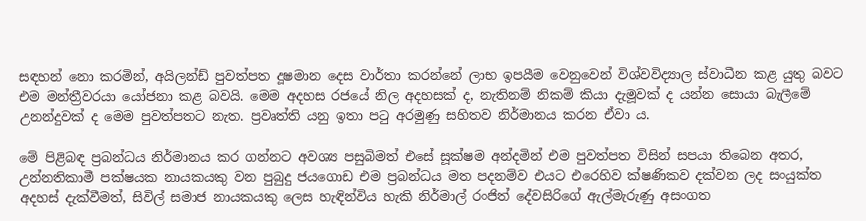සඳහන් නො කරමින්, අයිලන්ඩ් පුවත්පත දූෂමාන දෙස වාර්තා කරන්නේ ලාභ ඉපයීම වෙනුවෙන් විශ්වවිද්‍යාල ස්වාධීන කළ යුතු බවට එම මන්ත්‍රීවරයා යෝජනා කළ බවයි. මෙම අදහස රජයේ නිල අදහසක් ද, නැතිනම් නිකම් කියා දැමූවක් ද යන්න සොයා බැලීමේ උනන්දුවක් ද මෙම පුවත්පතට නැත. ප්‍රවෘත්ති යනු ඉතා පටු අරමුණු සහිතව නිර්මානය කරන ඒවා ය.

මේ පිළිබඳ ප්‍රබන්ධය නිර්මානය කර ගන්නට අවශ්‍ය පසුබිමත් එසේ සූක්ෂම අන්දමින් එම පුවත්පත විසින් සපයා තිබෙන අතර, උන්නතිකාමී පක්ෂයක නායකයකු වන පුබුදු ජයගොඩ එම ප්‍රබන්ධය මත පදනම්ව එයට එරෙහිව ක්ෂණිකව දක්වන ලද සංයුක්ත අදහස් දැක්වීමත්, සිවිල් සමාජ නායකයකු ලෙස හැඳින්විය හැකි නිර්මාල් රංජිත් දේවසිරිගේ ඇල්මැරුණු අසංගත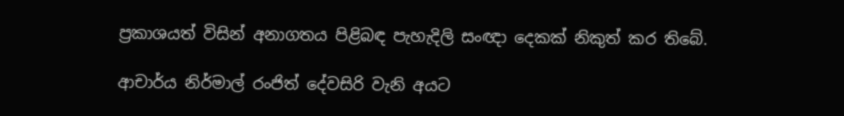ප්‍රකාශයත් විසින් අනාගතය පිළිබඳ පැහැදිලි සංඥා දෙකක් නිකුත් කර තිබේ.

ආචාර්ය නිර්මාල් රංජිත් දේවසිරි වැනි අයට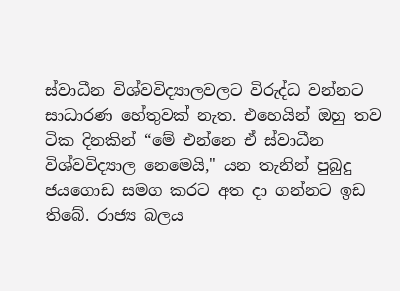ස්වාධීන විශ්වවිද්‍යාලවලට විරුද්ධ වන්නට සාධාරණ හේතුවක් නැත. එහෙයින් ඔහු තව ටික දිනකින් “මේ එන්නෙ ඒ ස්වාධීන විශ්වවිද්‍යාල නෙමෙයි," යන තැනින් පුබුදු ජයගොඩ සමග කරට අත දා ගන්නට ඉඩ තිබේ. රාජ්‍ය බලය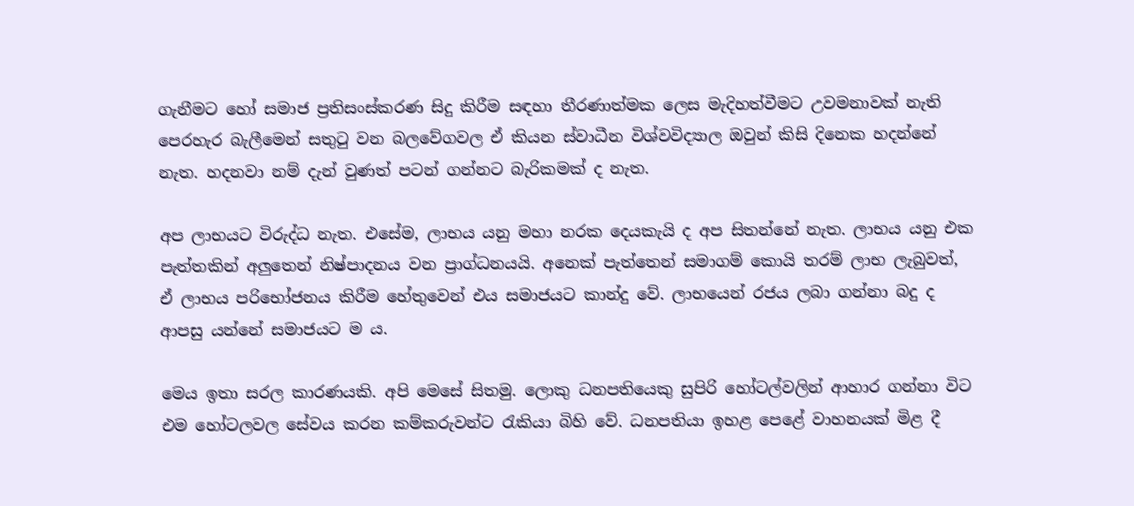ගැනීමට හෝ සමාජ ප්‍රතිසංස්කරණ සිදු කිරීම සඳහා තීරණාත්මක ලෙස මැදිහත්වීමට උවමනාවක් නැති පෙරහැර බැලීමෙන් සතුටු වන බලවේගවල ඒ කියන ස්වාධීන විශ්වවිද්‍යාල ඔවුන් කිසි දිනෙක හදන්නේ නැත. හදනවා නම් දැන් වුණත් පටන් ගන්නට බැරිකමක් ද නැත.

අප ලාභයට විරුද්ධ නැත. එසේම, ලාභය යනු මහා නරක දෙයකැයි ද අප සිතන්නේ නැත. ලාභය යනු එක පැත්තකින් අලුතෙන් නිෂ්පාදනය වන ප්‍රාග්ධනයයි. අනෙක් පැත්තෙන් සමාගම් කොයි තරම් ලාභ ලැබුවත්, ඒ ලාභය පරිභෝජනය කිරීම හේතුවෙන් එය සමාජයට කාන්දු වේ. ලාභයෙන් රජය ලබා ගන්නා බදු ද ආපසු යන්නේ සමාජයට ම ය.

මෙය ඉතා සරල කාරණයකි. අපි මෙසේ සිතමු. ලොකු ධනපතියෙකු සුපිරි හෝටල්වලින් ආහාර ගන්නා විට එම හෝටලවල සේවය කරන කම්කරුවන්ට රැකියා බිහි වේ. ධනපතියා ඉහළ පෙළේ වාහනයක් මිළ දී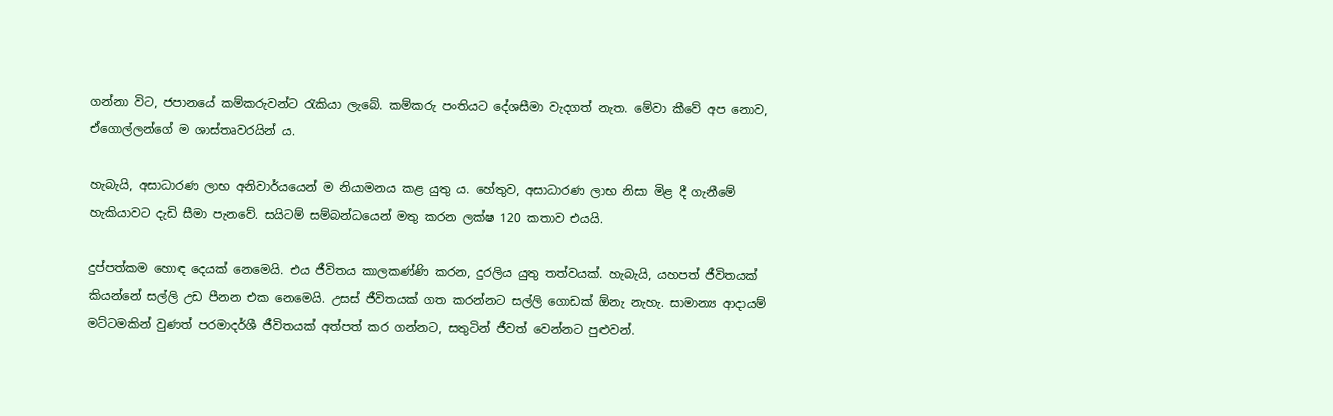ගන්නා විට, ජපානයේ කම්කරුවන්ට රැකියා ලැබේ. කම්කරු පංතියට දේශසීමා වැදගත් නැත. මේවා කීවේ අප නොව, ඒගොල්ලන්ගේ ම ශාස්තෘවරයින් ය.

හැබැයි, අසාධාරණ ලාභ අනිවාර්යයෙන් ම නියාමනය කළ යුතු ය. හේතුව, අසාධාරණ ලාභ නිසා මිළ දී ගැනීමේ හැකියාවට දැඩි සීමා පැනවේ. සයිටම් සම්බන්ධයෙන් මතු කරන ලක්ෂ 120 කතාව එයයි.

දුප්පත්කම හොඳ දෙයක් නෙමෙයි. එය ජීවිතය කාලකණ්ණි කරන, දුරලිය යුතු තත්වයක්. හැබැයි, යහපත් ජීවිතයක් කියන්නේ සල්ලි උඩ පීනන එක නෙමෙයි. උසස් ජීවිතයක් ගත කරන්නට සල්ලි ගොඩක් ඕනැ නැහැ. සාමාන්‍ය ආදායම් මට්ටමකින් වුණත් පරමාදර්ශී ජීවිතයක් අත්පත් කර ගන්නට, සතුටින් ජීවත් වෙන්නට පුළුවන්.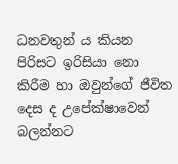ධනවතුන් ය කියන පිරිසට ඉරිසියා නො කිරීම හා ඔවුන්ගේ ජීවිත දෙස ද උපේක්ෂාවෙන් බලන්නට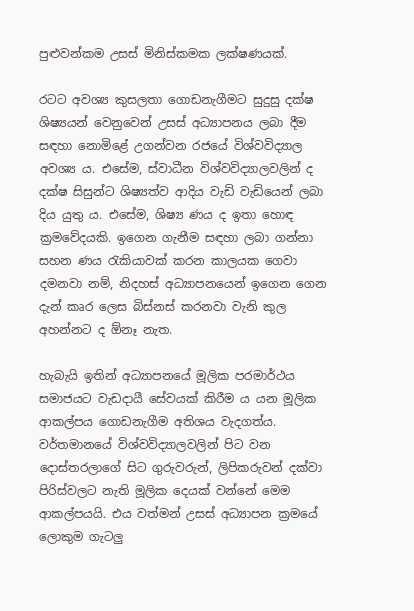පුළුවන්කම උසස් මිනිස්කමක ලක්ෂණයක්.

රටට අවශ්‍ය කුසලතා ගොඩනැගීමට සුදුසු දක්ෂ ශිෂ්‍යයන් වෙනුවෙන් උසස් අධ්‍යාපනය ලබා දීම සඳහා නොමිළේ උගන්වන රජයේ විශ්වවිද්‍යාල අවශ්‍ය ය. එසේම, ස්වාධීන විශ්වවිද්‍යාලවලින් ද දක්ෂ සිසුන්ට ශිෂ්‍යත්ව ආදිය වැඩි වැඩියෙන් ලබා දිය යුතු ය. එසේම, ශිෂ්‍ය ණය ද ඉතා හොඳ ක්‍රමවේදයකි. ඉගෙන ගැනීම සඳහා ලබා ගන්නා සහන ණය රැකියාවක් කරන කාලයක ගෙවා දමනවා නම්, නිදහස් අධ්‍යාපනයෙන් ඉගෙන ගෙන දැන් කෘර ලෙස බිස්නස් කරනවා වැනි කුල අහන්නට ද ඕනෑ නැත.

හැබැයි ඉතින් අධ්‍යාපනයේ මූලික පරමාර්ථය සමාජයට වැඩදායී සේවයක් කිරීම ය යන මූලික ආකල්පය ගොඩනැගීම අතිශය වැදගත්ය. වර්තමානයේ විශ්වවිද්‍යාලවලින් පිට වන දොස්තරලාගේ සිට ගුරුවරුන්, ලිපිකරුවන් දක්වා පිරිස්වලට නැති මූලික දෙයක් වන්නේ මෙම ආකල්පයයි. එය වත්මන් උසස් අධ්‍යාපන ක්‍රමයේ ලොකුම ගැටලු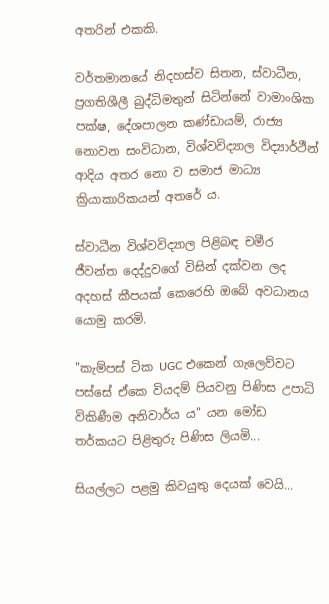අතරින් එකකි.

වර්තමානයේ නිදහස්ව සිතන, ස්වාධීන, ප්‍රගතිශීලී බුද්ධිමතුන් සිටින්නේ වාමාංශික පක්ෂ, දේශපාලන කණ්ඩායම්, රාජ්‍ය නොවන සංවිධාන, විශ්වවිද්‍යාල විද්‍යාර්ථීන් ආදිය අතර නො ව සමාජ මාධ්‍ය ක්‍රියාකාරිකයන් අතරේ ය.

ස්වාධීන විශ්වවිද්‍යාල පිළිබඳ චමීර ජීවන්ත දෙද්දුවගේ විසින් දක්වන ලද අදහස් කීපයක් කෙරෙහි ඔබේ අවධානය යොමු කරමි.

"කැම්පස් ටික UGC එකෙන් ගැලෙව්වට පස්සේ ඒකෙ වියදම් පියවනු පිණිස උපාධි විකිණීම අනිවාර්ය ය" යන මෝඩ තර්කයට පිළිතුරු පිණිස ලියමි...

සියල්ලට පළමු කිවයුතු දෙයක් වෙයි...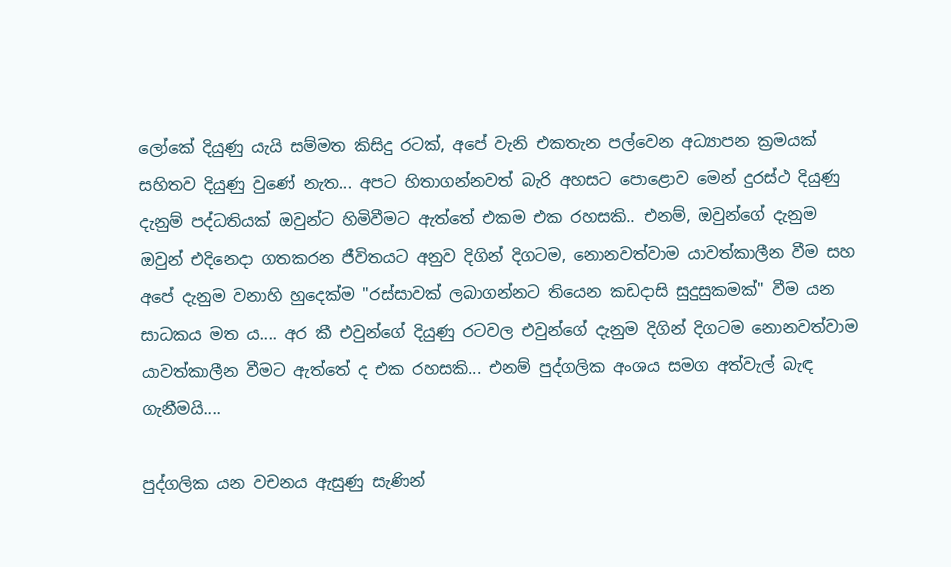ලෝකේ දියුණු යැයි සම්මත කිසිදු රටක්, අපේ වැනි එකතැන පල්වෙන අධ්‍යාපන ක්‍රමයක් සහිතව දියුණු වුණේ නැත... අපට හිතාගන්නවත් බැරි අහසට පොළොව මෙන් දුරස්ථ දියුණු දැනුම් පද්ධතියක් ඔවුන්ට හිමිවීමට ඇත්තේ එකම එක රහසකි.. එනම්, ඔවුන්ගේ දැනුම ඔවුන් එදිනෙදා ගතකරන ජීවිතයට අනුව දිගින් දිගටම, නොනවත්වාම යාවත්කාලීන වීම සහ අපේ දැනුම වනාහි හුදෙක්ම "රස්සාවක් ලබාගන්නට තියෙන කඩදාසි සුදුසුකමක්" වීම යන සාධකය මත ය.... අර කී එවුන්ගේ දියුණු රටවල එවුන්ගේ දැනුම දිගින් දිගටම නොනවත්වාම යාවත්කාලීන වීමට ඇත්තේ ද එක රහසකි... එනම් පුද්ගලික අංශය සමග අත්වැල් බැඳ ගැනීමයි....

පුද්ගලික යන වචනය ඇසුණු සැණින්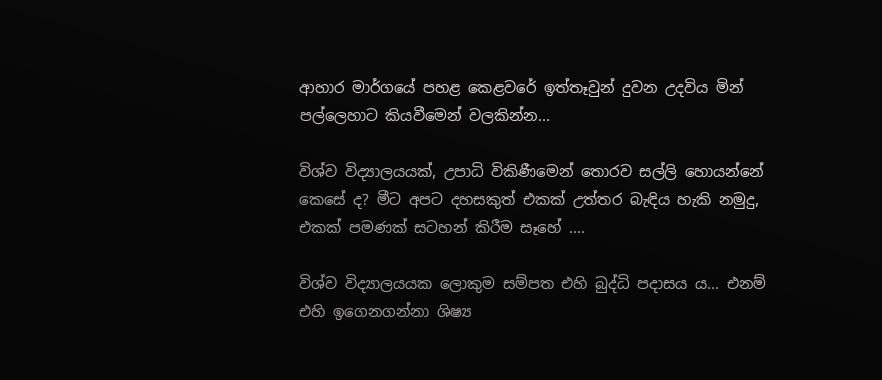ආහාර මාර්ගයේ පහළ කෙළවරේ ඉත්තෑවුන් දුවන උදවිය මින් පල්ලෙහාට කියවීමෙන් වලකින්න...

විශ්ව විද්‍යාලයයක්, උපාධි විකිණීමෙන් තොරව සල්ලි හොයන්නේ කෙසේ ද? මීට අපට දහසකුත් එකක් උත්තර බැඳිය හැකි නමුදු, එකක් පමණක් සටහන් කිරීම සෑහේ ....

විශ්ව විද්‍යාලයයක ලොකුම සම්පත එහි බුද්ධි පදාසය ය... එනම් එහි ඉගෙනගන්නා ශිෂ්‍ය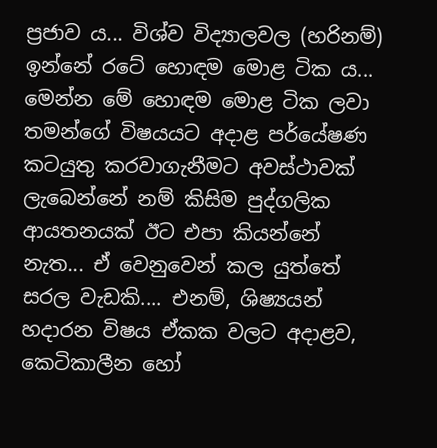ප්‍රජාව ය... විශ්ව විද්‍යාලවල (හරිනම්) ඉන්නේ රටේ හොඳම මොළ ටික ය... මෙන්න මේ හොඳම මොළ ටික ලවා තමන්ගේ විෂයයට අදාළ පර්යේෂණ කටයුතු කරවාගැනීමට අවස්ථාවක් ලැබෙන්නේ නම් කිසිම පුද්ගලික ආයතනයක් ඊට එපා කියන්නේ නැත... ඒ වෙනුවෙන් කල යුත්තේ සරල වැඩකි.... එනම්, ශිෂ්‍යයන් හදාරන විෂය ඒකක වලට අදාළව, කෙටිකාලීන හෝ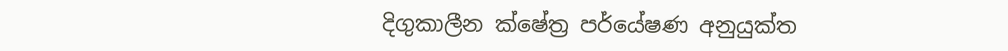දිගුකාලීන ක්ෂේත්‍ර පර්යේෂණ අනුයුක්ත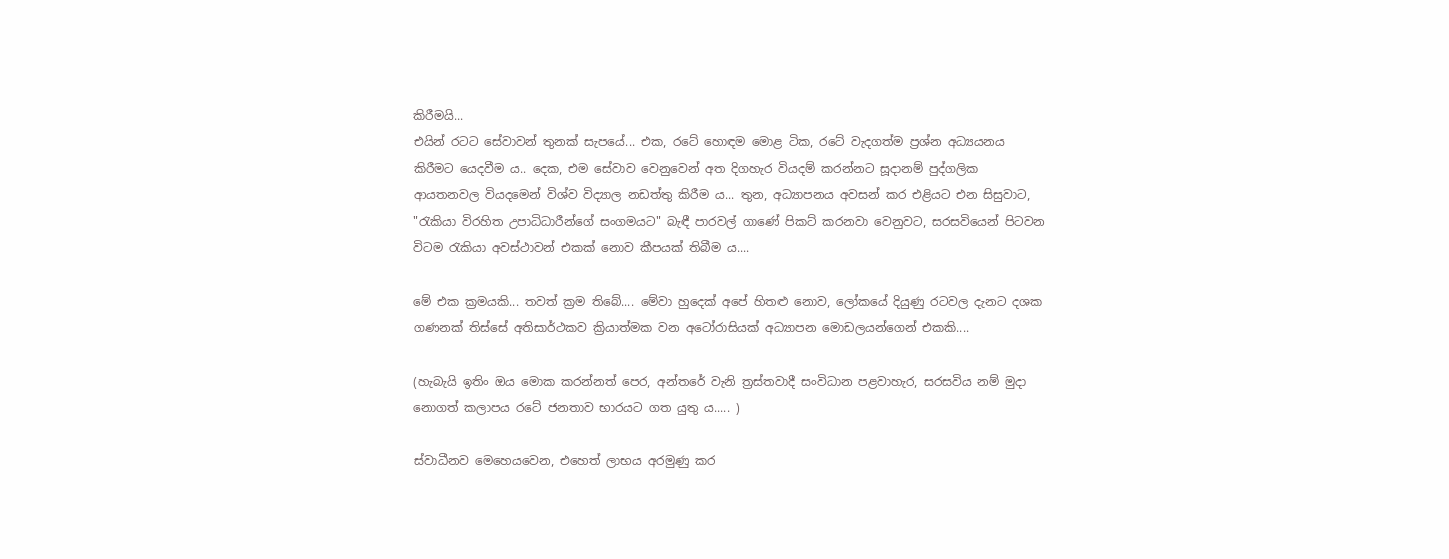කිරීමයි...
එයින් රටට සේවාවන් තුනක් සැපයේ... එක, රටේ හොඳම මොළ ටික, රටේ වැදගත්ම ප්‍රශ්න අධ්‍යයනය කිරීමට යෙදවීම ය.. දෙක, එම සේවාව වෙනුවෙන් අත දිගහැර වියදම් කරන්නට සූදානම් පුද්ගලික ආයතනවල වියදමෙන් විශ්ව විද්‍යාල නඩත්තු කිරීම ය... තුන, අධ්‍යාපනය අවසන් කර එළියට එන සිසුවාට, "රැකියා විරහිත උපාධිධාරීන්ගේ සංගමයට" බැඳී පාරවල් ගාණේ පිකට් කරනවා වෙනුවට, සරසවියෙන් පිටවන විටම රැකියා අවස්ථාවන් එකක් නොව කීපයක් තිබීම ය....

මේ එක ක්‍රමයකි... තවත් ක්‍රම තිබේ.... මේවා හුදෙක් අපේ හිතළු නොව, ලෝකයේ දියුණු රටවල දැනට දශක ගණනක් තිස්සේ අතිසාර්ථකව ක්‍රියාත්මක වන අටෝරාසියක් අධ්‍යාපන මොඩලයන්ගෙන් එකකි....

(හැබැයි ඉතිං ඔය මොක කරන්නත් පෙර, අන්තරේ වැනි ත්‍රස්තවාදී සංවිධාන පළවාහැර, සරසවිය නම් මුදා නොගත් කලාපය රටේ ජනතාව භාරයට ගත යුතු ය..... )

ස්වාධීනව මෙහෙයවෙන, එහෙත් ලාභය අරමුණු කර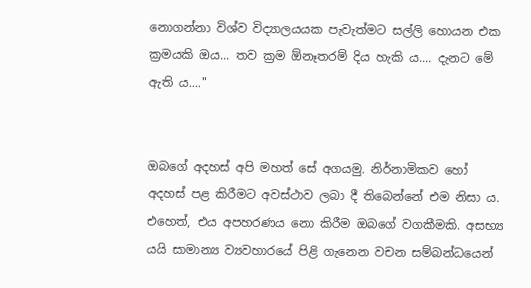නොගන්නා විශ්ව විද්‍යාලයයක පැවැත්මට සල්ලි හොයන එක ක්‍රමයකි ඔය... තව ක්‍රම ඕනෑතරම් දිය හැකි ය.... දැනට මේ ඇති ය...."


ඔබගේ අදහස් අපි මහත් සේ අගයමු. නිර්නාමිකව හෝ අදහස් පළ කිරීමට අවස්ථාව ලබා දී තිබෙන්නේ එම නිසා ය. එහෙත්, එය අපහරණය නො කිරීම ඔබ‍ගේ වගකීමකි. අසභ්‍ය යයි සාමාන්‍ය ව්‍යවහාරයේ පිළි ගැනෙන වචන සම්බන්ධයෙන්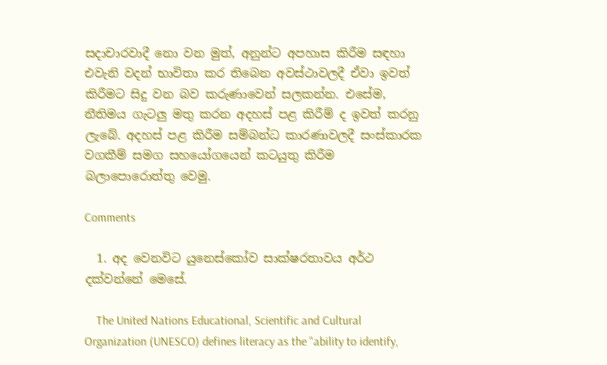සදාචාරවාදී නො වන මුත්, අනුන්ට අපහාස කිරීම සඳහා එවැනි වදන් භාවිතා කර තිබෙන අවස්ථාවලදී ඒවා ඉවත් කිරීමට සිදු වන බව කරුණාවෙන් සලකන්න. එසේම, නීතිමය ගැටලු මතු කරන අදහස් පළ කිරීම් ද ඉවත් කරනු ලැබේ. අදහස් පළ කිරීම සම්බන්ධ කාරණාවලදී සංස්කාරක වගකීම් සමග සහයෝගයෙන් කටයුතු කිරීම බලාපොරොත්තු වෙමු.

Comments

  1. අද වෙනවිට යුනෙස්කෝව සාක්ෂරතාවය අර්ථ දක්වන්නේ මෙසේ.

    The United Nations Educational, Scientific and Cultural Organization (UNESCO) defines literacy as the "ability to identify,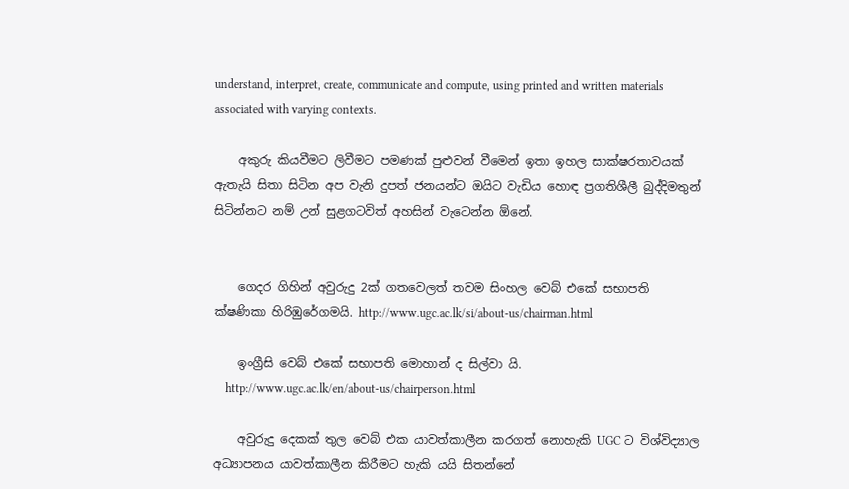understand, interpret, create, communicate and compute, using printed and written materials associated with varying contexts.

    අකුරු කියවීමට ලිවීමට පමණක් පුළුවන් වීමෙන් ඉතා ඉහල සාක්ෂරතාවයක් ඇතැයි සිතා සිටින අප වැනි දුපත් ජනයන්ට ඔයිට වැඩිය හොඳ ප්‍රගතිශීලී බුද්දිමතුන් සිටින්නට නම් උන් සුළගටවිත් අහසින් වැටෙන්න ඕනේ.


    ගෙදර ගිහින් අවුරුදු 2ක් ගතවෙලත් තවම සිංහල වෙබ් එකේ සභාපති ක්ෂණිකා හිරිඹුරේගමයි. http://www.ugc.ac.lk/si/about-us/chairman.html

    ඉංග්‍රීසි වෙබ් එකේ සභාපති මොහාන් ද සිල්වා යි.
    http://www.ugc.ac.lk/en/about-us/chairperson.html

    අවුරුදු දෙකක් තුල වෙබ් එක යාවත්කාලීන කරගත් නොහැකි UGC ට විශ්විද්‍යාල අධ්‍යාපනය යාවත්කාලීන කිරීමට හැකි යයි සිතන්නේ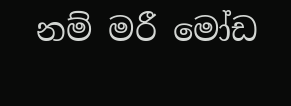නම් මරී මෝඩ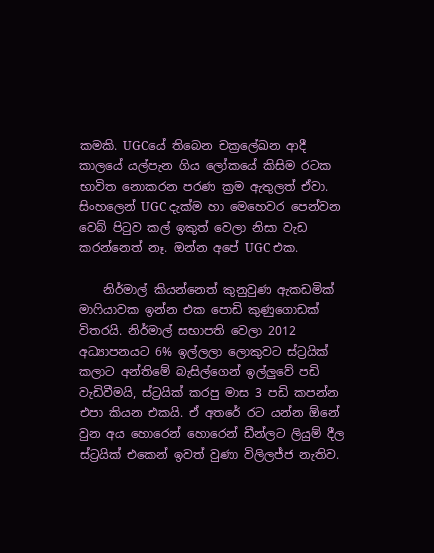කමකි. UGCයේ තිබෙන චක්‍රලේඛන ආදී කාලයේ යල්පැන ගිය ලෝකයේ කිසිම රටක භාවිත නොකරන පරණ ක්‍රම ඇතුලත් ඒවා. සිංහලෙන් UGC දැක්ම හා මෙහෙවර පෙන්වන වෙබ් පිටුව කල් ඉකුත් වෙලා නිසා වැඩ කරන්නෙත් නෑ. ඔන්න අපේ UGC එක.

    නිර්මාල් කියන්නෙත් කුනුවුණ ඇකඩමික් මාෆියාවක ඉන්න එක පොඩි කුණුගොඩක් විතරයි. නිර්මාල් සභාපති වෙලා 2012 අධ්‍යාපනයට 6% ඉල්ලලා ලොකුවට ස්ට්‍රයික් කලාට අන්තිමේ බැසිල්ගෙන් ඉල්ලුවේ පඩි වැඩිවීමයි, ස්ට්‍රයික් කරපු මාස 3 පඩි කපන්න එපා කියන එකයි. ඒ අතරේ රට යන්න ඕනේ වුන අය හොරෙන් හොරෙන් ඩීන්ලට ලියුම් දීල ස්ට්‍රයික් එකෙන් ඉවත් වුණා විලිලජ්ජ නැතිව.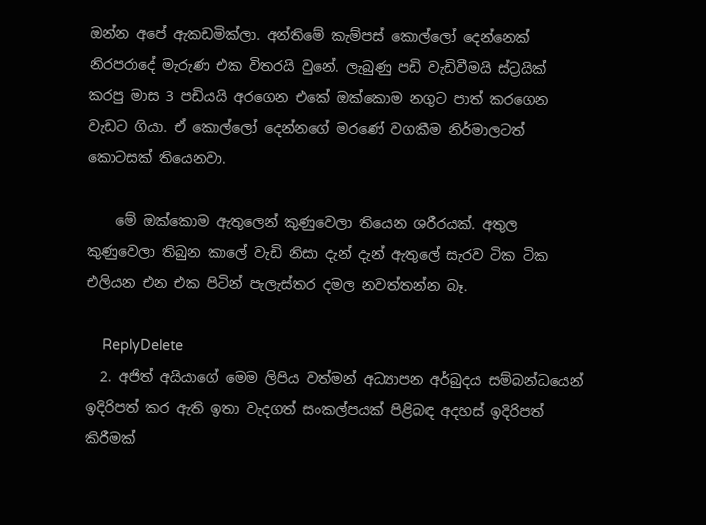ඔන්න අපේ ඇකඩමික්ලා. අන්තිමේ කැම්පස් කොල්ලෝ දෙන්නෙක් නිරපරාදේ මැරුණ එක විතරයි වුනේ. ලැබුණු පඩි වැඩිවීමයි ස්ට්‍රයික් කරපු මාස 3 පඩියයි අරගෙන එකේ ඔක්කොම නගුට පාත් කරගෙන වැඩට ගියා. ඒ කොල්ලෝ දෙන්නගේ මරණේ වගකීම නිර්මාලටත් කොටසක් තියෙනවා.

    මේ ඔක්කොම ඇතුලෙන් කුණුවෙලා තියෙන ශරීරයක්. අතුල කුණුවෙලා තිබුන කාලේ වැඩි නිසා දැන් දැන් ඇතුලේ සැරව ටික ටික එලියන එන එක පිටින් පැලැස්තර දමල නවත්තන්න බෑ.

    ReplyDelete
  2. අජිත් අයියාගේ මෙම ලිපිය වත්මන් අධ්‍යාපන අර්බුදය සම්බන්ධයෙන් ඉදිරිපත් කර ඇති ඉතා වැදගත් සංකල්පයක් පිළිබඳ අදහස් ඉදිරිපත් කිරීමක්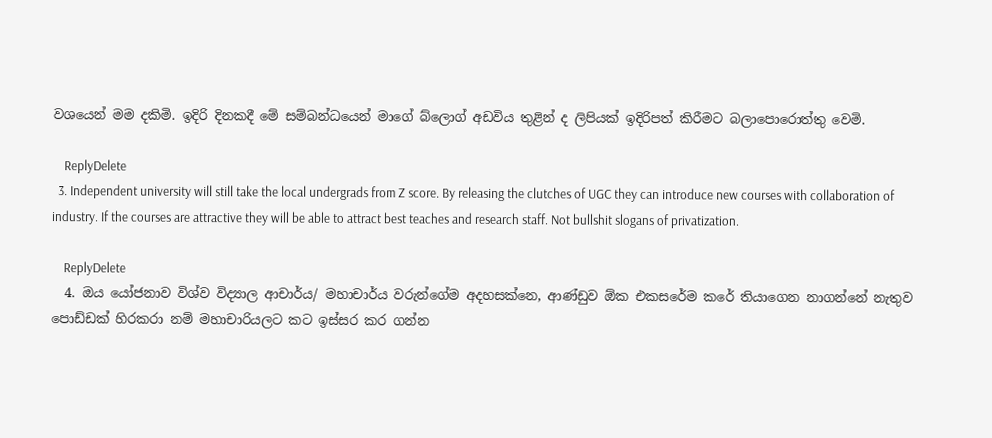වශයෙන් මම දකිමි. ඉදිරි දිනකදී මේ සම්බන්ධයෙන් මාගේ බ්ලොග් අඩවිය තුළින් ද ලිපියක් ඉදිරිපත් කිරීමට බලාපොරොත්තු වෙමි.

    ReplyDelete
  3. Independent university will still take the local undergrads from Z score. By releasing the clutches of UGC they can introduce new courses with collaboration of industry. If the courses are attractive they will be able to attract best teaches and research staff. Not bullshit slogans of privatization.

    ReplyDelete
  4. ඔය යෝජනාව විශ්ව විද්‍යාල ආචාර්ය/ මහාචාර්ය වරුන්ගේම අදහසක්නෙ, ආණ්ඩුව ඕක එකසරේම කරේ තියාගෙන නාගන්නේ නැතුව පොඩ්ඩක් හිරකරා නම් මහාචාරියලට කට ඉස්සර කර ගන්න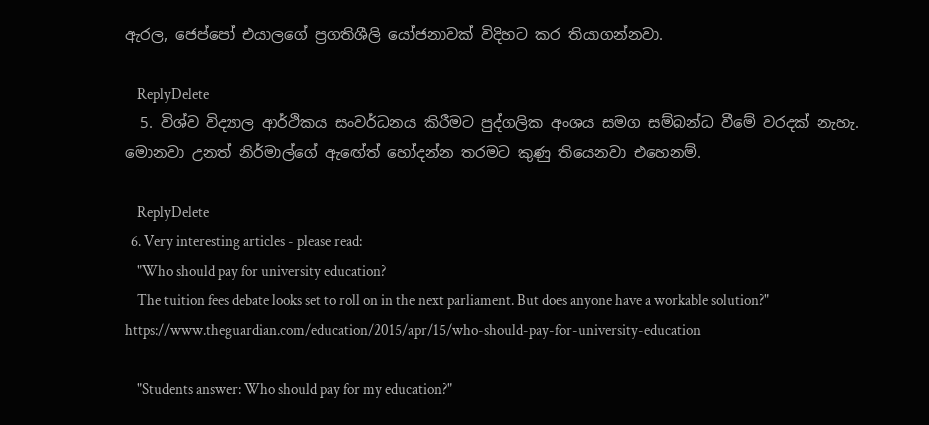ඇරල, ජෙප්පෝ එයාලගේ ප්‍රගතිශීලි යෝජනාවක් විදිහට කර තියාගන්නවා.

    ReplyDelete
  5. විශ්ව විද්‍යාල ආර්ථිකය සංවර්ධනය කිරීමට පුද්ගලික අංශය සමග සම්බන්ධ වීමේ වරදක් නැහැ. මොනවා උනත් නිර්මාල්ගේ ඇඟේත් හෝදන්න තරමට කුණු තියෙනවා එහෙනම්.

    ReplyDelete
  6. Very interesting articles - please read:
    "Who should pay for university education?
    The tuition fees debate looks set to roll on in the next parliament. But does anyone have a workable solution?" https://www.theguardian.com/education/2015/apr/15/who-should-pay-for-university-education

    "Students answer: Who should pay for my education?"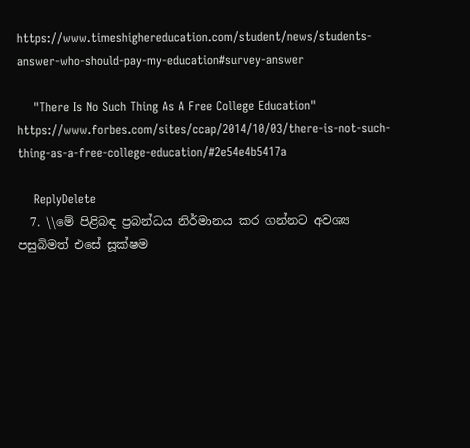https://www.timeshighereducation.com/student/news/students-answer-who-should-pay-my-education#survey-answer

    "There Is No Such Thing As A Free College Education" https://www.forbes.com/sites/ccap/2014/10/03/there-is-not-such-thing-as-a-free-college-education/#2e54e4b5417a

    ReplyDelete
  7. \\මේ පිළිබඳ ප්‍රබන්ධය නිර්මානය කර ගන්නට අවශ්‍ය පසුබිමත් එසේ සූක්ෂම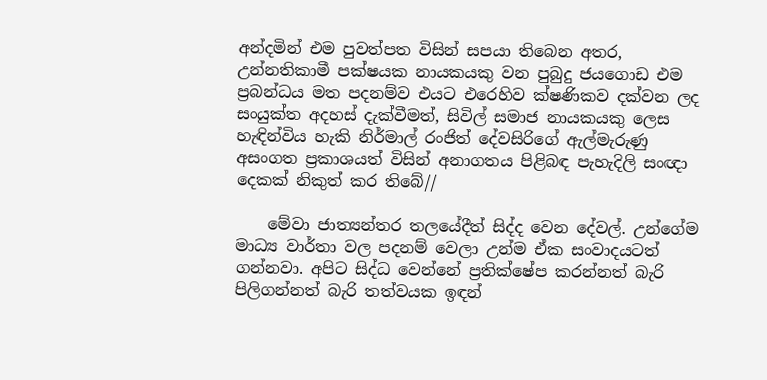අන්දමින් එම පුවත්පත විසින් සපයා තිබෙන අතර, උන්නතිකාමී පක්ෂයක නායකයකු වන පුබුදු ජයගොඩ එම ප්‍රබන්ධය මත පදනම්ව එයට එරෙහිව ක්ෂණිකව දක්වන ලද සංයුක්ත අදහස් දැක්වීමත්, සිවිල් සමාජ නායකයකු ලෙස හැඳින්විය හැකි නිර්මාල් රංජිත් දේවසිරිගේ ඇල්මැරුණු අසංගත ප්‍රකාශයත් විසින් අනාගතය පිළිබඳ පැහැදිලි සංඥා දෙකක් නිකුත් කර තිබේ//

    මේවා ජාත්‍යන්තර තලයේදීත් සිද්ද වෙන දේවල්. උන්ගේම මාධ්‍ය වාර්තා වල පදනම් වෙලා උන්ම ඒක සංවාදයටත් ගන්නවා. අපිට සිද්ධ වෙන්නේ ප්‍රතික්ෂේප කරන්නත් බැරි පිලිගන්නත් බැරි තත්වයක ඉඳන්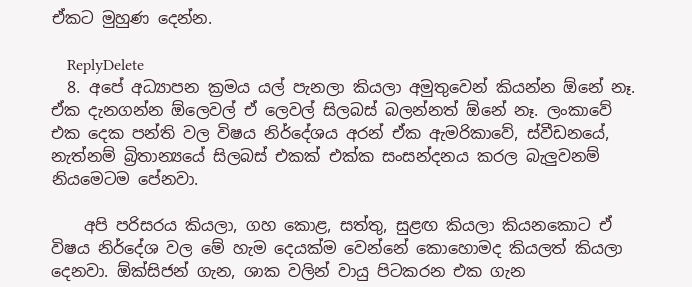ඒකට මුහුණ දෙන්න.

    ReplyDelete
  8. අපේ අධ්‍යාපන ක්‍රමය යල් පැනලා කියලා අමුතුවෙන් කියන්න ඕනේ නෑ. ඒක දැනගන්න ඕලෙවල් ඒ ලෙවල් සිලබස් බලන්නත් ඕනේ නෑ. ලංකාවේ එක දෙක පන්ති වල විෂය නිර්දේශය අරන් ඒක ඇමරිකාවේ, ස්වීඩනයේ, නැත්නම් බ්‍රිතාන්‍යයේ සිලබස් එකක් එක්ක සංසන්දනය කරල බැලුවනම් නියමෙටම පේනවා.

    අපි පරිසරය කියලා, ගහ කොළ, සත්තු, සුළඟ කියලා කියනකොට ඒ විෂය නිර්දේශ වල මේ හැම දෙයක්ම වෙන්නේ කොහොමද කියලත් කියලා දෙනවා. ඕක්සිජන් ගැන, ශාක වලින් වායු පිටකරන එක ගැන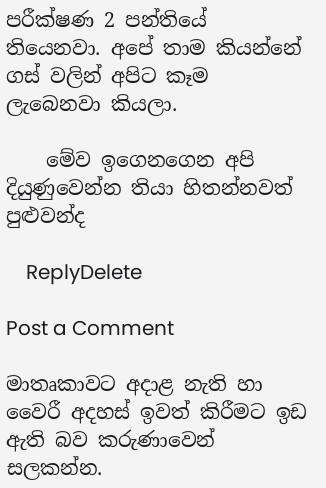පරීක්ෂණ 2 පන්තියේ තියෙනවා. අපේ තාම කියන්නේ ගස් වලින් අපිට කෑම ලැබෙනවා කියලා.

    මේව ඉගෙනගෙන අපි දියුණුවෙන්න තියා හිතන්නවත් පුළුවන්ද

    ReplyDelete

Post a Comment

මාතෘකාවට අදාළ නැති හා වෛරී අදහස් ඉවත් කිරීමට ඉඩ ඇති බව කරුණාවෙන් සලකන්න.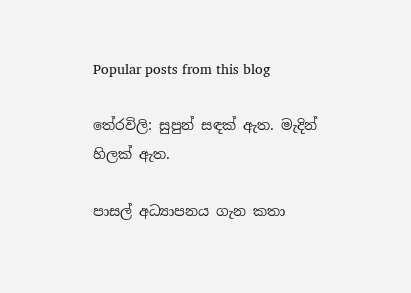Popular posts from this blog

තේරවිලි: සුපුන් සඳක් ඇත. මැදින් හිලක් ඇත.

පාසල් අධ්‍යාපනය ගැන කතා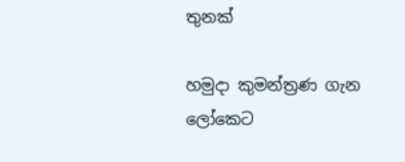තුනක්

හමුදා කුමන්ත්‍රණ ගැන ලෝකෙට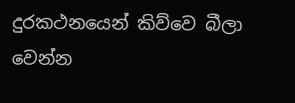දුරකථනයෙන් කිව්වෙ බීලා වෙන්න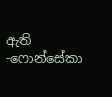ඇති -ෆොන්සේකා